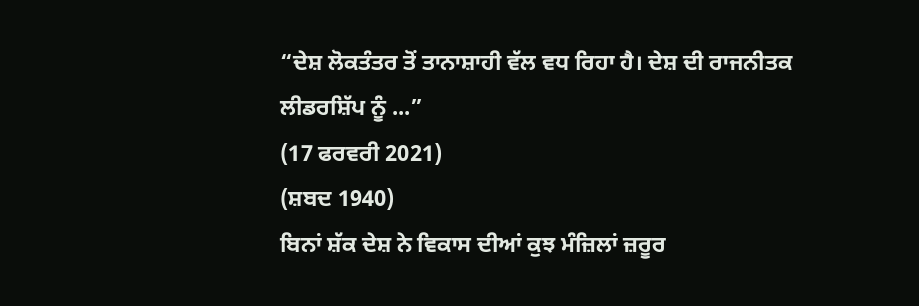“ਦੇਸ਼ ਲੋਕਤੰਤਰ ਤੋਂ ਤਾਨਾਸ਼ਾਹੀ ਵੱਲ ਵਧ ਰਿਹਾ ਹੈ। ਦੇਸ਼ ਦੀ ਰਾਜਨੀਤਕ ਲੀਡਰਸ਼ਿੱਪ ਨੂੰ ...”
(17 ਫਰਵਰੀ 2021)
(ਸ਼ਬਦ 1940)
ਬਿਨਾਂ ਸ਼ੱਕ ਦੇਸ਼ ਨੇ ਵਿਕਾਸ ਦੀਆਂ ਕੁਝ ਮੰਜ਼ਿਲਾਂ ਜ਼ਰੂਰ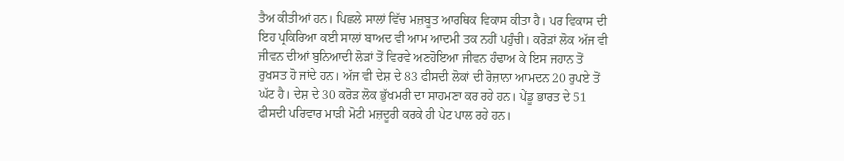ਤੈਅ ਕੀਤੀਆਂ ਹਨ। ਪਿਛਲੇ ਸਾਲਾਂ ਵਿੱਚ ਮਜ਼ਬੂਤ ਆਰਥਿਕ ਵਿਕਾਸ ਕੀਤਾ ਹੈ। ਪਰ ਵਿਕਾਸ ਦੀ ਇਹ ਪ੍ਰਕਿਰਿਆ ਕਈ ਸਾਲਾਂ ਬਾਅਦ ਵੀ ਆਮ ਆਦਮੀ ਤਕ ਨਹੀਂ ਪਹੁੰਚੀ। ਕਰੋੜਾਂ ਲੋਕ ਅੱਜ ਵੀ ਜੀਵਨ ਦੀਆਂ ਬੁਨਿਆਦੀ ਲੋੜਾਂ ਤੋਂ ਵਿਰਵੇ ਅਣਹੋਇਆ ਜੀਵਨ ਹੰਢਾਅ ਕੇ ਇਸ ਜਹਾਨ ਤੋਂ ਰੁਖਸਤ ਹੋ ਜਾਂਦੇ ਹਨ। ਅੱਜ ਵੀ ਦੇਸ਼ ਦੇ 83 ਫੀਸਦੀ ਲੋਕਾਂ ਦੀ ਰੋਜ਼ਾਨਾ ਆਮਦਨ 20 ਰੁਪਏ ਤੋਂ ਘੱਟ ਹੈ। ਦੇਸ਼ ਦੇ 30 ਕਰੋੜ ਲੋਕ ਭੁੱਖਮਰੀ ਦਾ ਸਾਹਮਣਾ ਕਰ ਰਹੇ ਹਨ। ਪੇਂਡੂ ਭਾਰਤ ਦੇ 51 ਫੀਸਦੀ ਪਰਿਵਾਰ ਮਾੜੀ ਮੋਟੀ ਮਜ਼ਦੂਰੀ ਕਰਕੇ ਹੀ ਪੇਟ ਪਾਲ ਰਹੇ ਹਨ।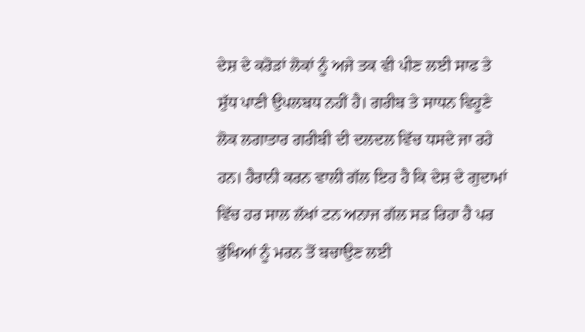ਦੇਸ਼ ਦੇ ਕਰੋੜਾਂ ਲੋਕਾਂ ਨੂੰ ਅਜੇ ਤਕ ਵੀ ਪੀਣ ਲਈ ਸਾਫ ਤੇ ਸ਼ੁੱਧ ਪਾਣੀ ਉਪਲਬਧ ਨਹੀਂ ਹੈ। ਗਰੀਬ ਤੇ ਸਾਧਨ ਵਿਹੂਣੇ ਲੋਕ ਲਗਾਤਾਰ ਗਰੀਬੀ ਦੀ ਦਲਦਲ ਵਿੱਚ ਧਸਦੇ ਜਾ ਰਹੇ ਹਨ। ਹੈਰਾਨੀ ਕਰਨ ਵਾਲੀ ਗੱਲ ਇਹ ਹੈ ਕਿ ਦੇਸ਼ ਦੇ ਗੁਦਾਮਾਂ ਵਿੱਚ ਹਰ ਸਾਲ ਲੱਖਾਂ ਟਨ ਅਨਾਜ ਗੱਲ ਸੜ ਰਿਹਾ ਹੈ ਪਰ ਭੁੱਖਿਆਂ ਨੂੰ ਮਰਨ ਤੋਂ ਬਚਾਉਣ ਲਈ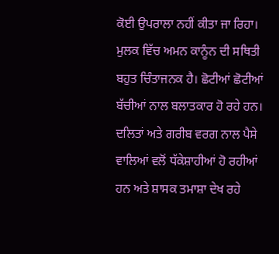ਕੋਈ ਉਪਰਾਲਾ ਨਹੀਂ ਕੀਤਾ ਜਾ ਰਿਹਾ।
ਮੁਲਕ ਵਿੱਚ ਅਮਨ ਕਾਨੂੰਨ ਦੀ ਸਥਿਤੀ ਬਹੁਤ ਚਿੰਤਾਜਨਕ ਹੈ। ਛੋਟੀਆਂ ਛੋਟੀਆਂ ਬੱਚੀਆਂ ਨਾਲ ਬਲਾਤਕਾਰ ਹੋ ਰਹੇ ਹਨ। ਦਲਿਤਾਂ ਅਤੇ ਗਰੀਬ ਵਰਗ ਨਾਲ ਪੈਸੇ ਵਾਲਿਆਂ ਵਲੋਂ ਧੱਕੇਸ਼ਾਹੀਆਂ ਹੋ ਰਹੀਆਂ ਹਨ ਅਤੇ ਸ਼ਾਸਕ ਤਮਾਸ਼ਾ ਦੇਖ ਰਹੇ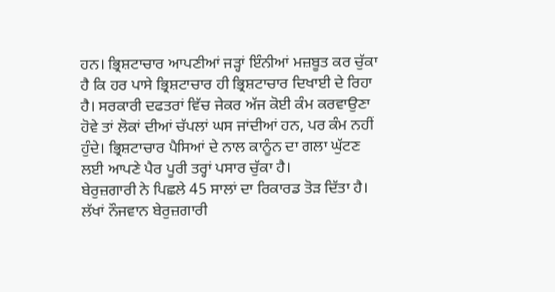ਹਨ। ਭ੍ਰਿਸ਼ਟਾਚਾਰ ਆਪਣੀਆਂ ਜੜ੍ਹਾਂ ਇੰਨੀਆਂ ਮਜ਼ਬੂਤ ਕਰ ਚੁੱਕਾ ਹੈ ਕਿ ਹਰ ਪਾਸੇ ਭ੍ਰਿਸ਼ਟਾਚਾਰ ਹੀ ਭ੍ਰਿਸ਼ਟਾਚਾਰ ਦਿਖਾਈ ਦੇ ਰਿਹਾ ਹੈ। ਸਰਕਾਰੀ ਦਫਤਰਾਂ ਵਿੱਚ ਜੇਕਰ ਅੱਜ ਕੋਈ ਕੰਮ ਕਰਵਾਉਣਾ ਹੋਵੇ ਤਾਂ ਲੋਕਾਂ ਦੀਆਂ ਚੱਪਲਾਂ ਘਸ ਜਾਂਦੀਆਂ ਹਨ, ਪਰ ਕੰਮ ਨਹੀਂ ਹੁੰਦੇ। ਭ੍ਰਿਸ਼ਟਾਚਾਰ ਪੈਸਿਆਂ ਦੇ ਨਾਲ ਕਾਨੂੰਨ ਦਾ ਗਲਾ ਘੁੱਟਣ ਲਈ ਆਪਣੇ ਪੈਰ ਪੂਰੀ ਤਰ੍ਹਾਂ ਪਸਾਰ ਚੁੱਕਾ ਹੈ।
ਬੇਰੁਜ਼ਗਾਰੀ ਨੇ ਪਿਛਲੇ 45 ਸਾਲਾਂ ਦਾ ਰਿਕਾਰਡ ਤੋੜ ਦਿੱਤਾ ਹੈ। ਲੱਖਾਂ ਨੌਜਵਾਨ ਬੇਰੁਜ਼ਗਾਰੀ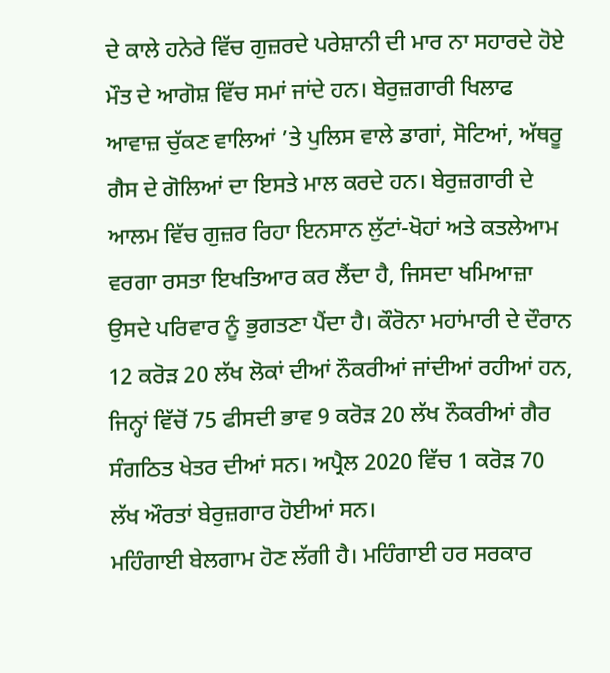ਦੇ ਕਾਲੇ ਹਨੇਰੇ ਵਿੱਚ ਗੁਜ਼ਰਦੇ ਪਰੇਸ਼ਾਨੀ ਦੀ ਮਾਰ ਨਾ ਸਹਾਰਦੇ ਹੋਏ ਮੌਤ ਦੇ ਆਗੋਸ਼ ਵਿੱਚ ਸਮਾਂ ਜਾਂਦੇ ਹਨ। ਬੇਰੁਜ਼ਗਾਰੀ ਖਿਲਾਫ ਆਵਾਜ਼ ਚੁੱਕਣ ਵਾਲਿਆਂ ’ਤੇ ਪੁਲਿਸ ਵਾਲੇ ਡਾਗਾਂ, ਸੋਟਿਆਂ, ਅੱਥਰੂ ਗੈਸ ਦੇ ਗੋਲਿਆਂ ਦਾ ਇਸਤੇ ਮਾਲ ਕਰਦੇ ਹਨ। ਬੇਰੁਜ਼ਗਾਰੀ ਦੇ ਆਲਮ ਵਿੱਚ ਗੁਜ਼ਰ ਰਿਹਾ ਇਨਸਾਨ ਲੁੱਟਾਂ-ਖੋਹਾਂ ਅਤੇ ਕਤਲੇਆਮ ਵਰਗਾ ਰਸਤਾ ਇਖਤਿਆਰ ਕਰ ਲੈਂਦਾ ਹੈ, ਜਿਸਦਾ ਖਮਿਆਜ਼ਾ ਉਸਦੇ ਪਰਿਵਾਰ ਨੂੰ ਭੁਗਤਣਾ ਪੈਂਦਾ ਹੈ। ਕੌਰੋਨਾ ਮਹਾਂਮਾਰੀ ਦੇ ਦੌਰਾਨ 12 ਕਰੋੜ 20 ਲੱਖ ਲੋਕਾਂ ਦੀਆਂ ਨੌਕਰੀਆਂ ਜਾਂਦੀਆਂ ਰਹੀਆਂ ਹਨ, ਜਿਨ੍ਹਾਂ ਵਿੱਚੋਂ 75 ਫੀਸਦੀ ਭਾਵ 9 ਕਰੋੜ 20 ਲੱਖ ਨੌਕਰੀਆਂ ਗੈਰ ਸੰਗਠਿਤ ਖੇਤਰ ਦੀਆਂ ਸਨ। ਅਪ੍ਰੈਲ 2020 ਵਿੱਚ 1 ਕਰੋੜ 70 ਲੱਖ ਔਰਤਾਂ ਬੇਰੁਜ਼ਗਾਰ ਹੋਈਆਂ ਸਨ।
ਮਹਿੰਗਾਈ ਬੇਲਗਾਮ ਹੋਣ ਲੱਗੀ ਹੈ। ਮਹਿੰਗਾਈ ਹਰ ਸਰਕਾਰ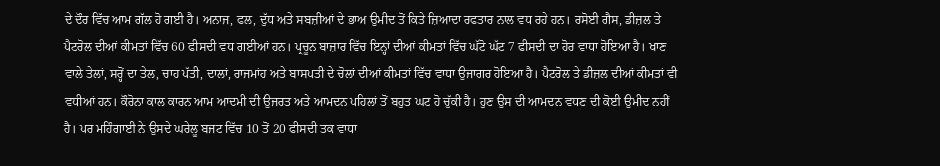ਦੇ ਦੌਰ ਵਿੱਚ ਆਮ ਗੱਲ ਹੋ ਗਈ ਹੈ। ਅਨਾਜ, ਫਲ, ਦੁੱਧ ਅਤੇ ਸਬਜ਼ੀਆਂ ਦੇ ਭਾਅ ਉਮੀਦ ਤੋਂ ਕਿਤੇ ਜ਼ਿਆਦਾ ਰਫਤਾਰ ਨਾਲ ਵਧ ਰਹੇ ਹਨ। ਰਸੋਈ ਗੈਸ, ਡੀਜ਼ਲ ਤੇ ਪੈਟਰੋਲ ਦੀਆਂ ਕੀਮਤਾਂ ਵਿੱਚ 60 ਫੀਸਦੀ ਵਧ ਗਈਆਂ ਹਨ। ਪ੍ਰਚੂਨ ਬਾਜ਼ਾਰ ਵਿੱਚ ਇਨ੍ਹਾਂ ਦੀਆਂ ਕੀਮਤਾਂ ਵਿੱਚ ਘੱਟੋ ਘੱਟ 7 ਫੀਸਦੀ ਦਾ ਹੋਰ ਵਾਧਾ ਹੋਇਆ ਹੈ। ਖਾਣ ਵਾਲੇ ਤੇਲਾਂ, ਸਰ੍ਹੋਂ ਦਾ ਤੇਲ, ਚਾਹ ਪੱਤੀ, ਦਾਲਾਂ, ਰਾਜਮਾਂਹ ਅਤੇ ਬਾਸਪਤੀ ਦੇ ਚੋਲਾਂ ਦੀਆਂ ਕੀਮਤਾਂ ਵਿੱਚ ਵਾਧਾ ਉਜਾਗਰ ਹੋਇਆ ਹੈ। ਪੈਟਰੋਲ ਤੇ ਡੀਜ਼ਲ ਦੀਆਂ ਕੀਮਤਾਂ ਵੀ ਵਧੀਆਂ ਹਨ। ਕੌਰੋਨਾ ਕਾਲ ਕਾਰਨ ਆਮ ਆਦਮੀ ਦੀ ਉਜਰਤ ਅਤੇ ਆਮਦਨ ਪਹਿਲਾਂ ਤੋਂ ਬਹੁਤ ਘਟ ਹੋ ਚੁੱਕੀ ਹੈ। ਹੁਣ ਉਸ ਦੀ ਆਮਦਨ ਵਧਣ ਦੀ ਕੋਈ ਉਮੀਦ ਨਹੀਂ ਹੈ। ਪਰ ਮਹਿੰਗਾਈ ਨੇ ਉਸਦੇ ਘਰੇਲੂ ਬਜਟ ਵਿੱਚ 10 ਤੋਂ 20 ਫੀਸਦੀ ਤਕ ਵਾਧਾ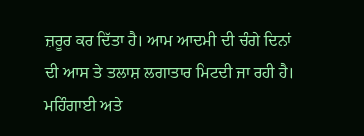ਜ਼ਰੂਰ ਕਰ ਦਿੱਤਾ ਹੈ। ਆਮ ਆਦਮੀ ਦੀ ਚੰਗੇ ਦਿਨਾਂ ਦੀ ਆਸ ਤੇ ਤਲਾਸ਼ ਲਗਾਤਾਰ ਮਿਟਦੀ ਜਾ ਰਹੀ ਹੈ। ਮਹਿੰਗਾਈ ਅਤੇ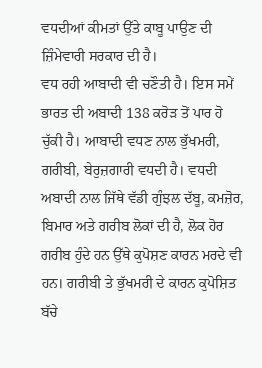ਵਧਦੀਆਂ ਕੀਮਤਾਂ ਉੱਤੇ ਕਾਬੂ ਪਾਉਣ ਦੀ ਜ਼ਿੰਮੇਵਾਰੀ ਸਰਕਾਰ ਦੀ ਹੈ।
ਵਧ ਰਹੀ ਆਬਾਦੀ ਵੀ ਚਣੌਤੀ ਹੈ। ਇਸ ਸਮੇਂ ਭਾਰਤ ਦੀ ਅਬਾਦੀ 138 ਕਰੋੜ ਤੋਂ ਪਾਰ ਹੋ ਚੁੱਕੀ ਹੈ। ਆਬਾਦੀ ਵਧਣ ਨਾਲ ਭੁੱਖਮਰੀ, ਗਰੀਬੀ, ਬੇਰੁਜ਼ਗਾਰੀ ਵਧਦੀ ਹੈ। ਵਧਦੀ ਅਬਾਦੀ ਨਾਲ ਜਿੱਥੇ ਵੱਡੀ ਗੁੰਝਲ ਦੱਬੂ, ਕਮਜ਼ੋਰ, ਬਿਮਾਰ ਅਤੇ ਗਰੀਬ ਲੋਕਾਂ ਦੀ ਹੈ, ਲੋਕ ਹੋਰ ਗਰੀਬ ਹੁੰਦੇ ਹਨ ਉੱਥੇ ਕੁਪੋਸ਼ਣ ਕਾਰਨ ਮਰਦੇ ਵੀ ਹਨ। ਗਰੀਬੀ ਤੇ ਭੁੱਖਮਰੀ ਦੇ ਕਾਰਨ ਕੁਪੋਸ਼ਿਤ ਬੱਚੇ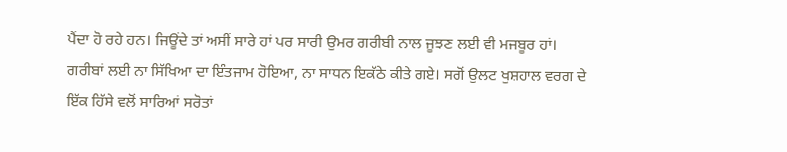ਪੈਂਦਾ ਹੋ ਰਹੇ ਹਨ। ਜਿਊਂਦੇ ਤਾਂ ਅਸੀਂ ਸਾਰੇ ਹਾਂ ਪਰ ਸਾਰੀ ਉਮਰ ਗਰੀਬੀ ਨਾਲ ਜੂਝਣ ਲਈ ਵੀ ਮਜਬੂਰ ਹਾਂ। ਗਰੀਬਾਂ ਲਈ ਨਾ ਸਿੱਖਿਆ ਦਾ ਇੰਤਜਾਮ ਹੋਇਆ, ਨਾ ਸਾਧਨ ਇਕੱਠੇ ਕੀਤੇ ਗਏ। ਸਗੋਂ ਉਲਟ ਖੁਸ਼ਹਾਲ ਵਰਗ ਦੇ ਇੱਕ ਹਿੱਸੇ ਵਲੋਂ ਸਾਰਿਆਂ ਸਰੋਤਾਂ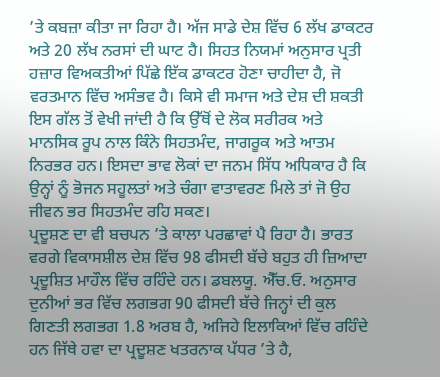’ਤੇ ਕਬਜ਼ਾ ਕੀਤਾ ਜਾ ਰਿਹਾ ਹੈ। ਅੱਜ ਸਾਡੇ ਦੇਸ਼ ਵਿੱਚ 6 ਲੱਖ ਡਾਕਟਰ ਅਤੇ 20 ਲੱਖ ਨਰਸਾਂ ਦੀ ਘਾਟ ਹੈ। ਸਿਹਤ ਨਿਯਮਾਂ ਅਨੁਸਾਰ ਪ੍ਰਤੀ ਹਜ਼ਾਰ ਵਿਅਕਤੀਆਂ ਪਿੱਛੇ ਇੱਕ ਡਾਕਟਰ ਹੋਣਾ ਚਾਹੀਦਾ ਹੈ, ਜੋ ਵਰਤਮਾਨ ਵਿੱਚ ਅਸੰਭਵ ਹੈ। ਕਿਸੇ ਵੀ ਸਮਾਜ ਅਤੇ ਦੇਸ਼ ਦੀ ਸ਼ਕਤੀ ਇਸ ਗੱਲ ਤੋਂ ਵੇਖੀ ਜਾਂਦੀ ਹੈ ਕਿ ਉੱਥੋਂ ਦੇ ਲੋਕ ਸਰੀਰਕ ਅਤੇ ਮਾਨਸਿਕ ਰੂਪ ਨਾਲ ਕਿੰਨੇ ਸਿਹਤਮੰਦ, ਜਾਗਰੂਕ ਅਤੇ ਆਤਮ ਨਿਰਭਰ ਹਨ। ਇਸਦਾ ਭਾਵ ਲੋਕਾਂ ਦਾ ਜਨਮ ਸਿੱਧ ਅਧਿਕਾਰ ਹੈ ਕਿ ਉਨ੍ਹਾਂ ਨੂੰ ਭੋਜਨ ਸਹੂਲਤਾਂ ਅਤੇ ਚੰਗਾ ਵਾਤਾਵਰਣ ਮਿਲੇ ਤਾਂ ਜੋ ਉਹ ਜੀਵਨ ਭਰ ਸਿਹਤਮੰਦ ਰਹਿ ਸਕਣ।
ਪ੍ਰਦੂਸ਼ਣ ਦਾ ਵੀ ਬਚਪਨ ’ਤੇ ਕਾਲਾ ਪਰਛਾਵਾਂ ਪੈ ਰਿਹਾ ਹੈ। ਭਾਰਤ ਵਰਗੇ ਵਿਕਾਸਸ਼ੀਲ ਦੇਸ਼ ਵਿੱਚ 98 ਫੀਸਦੀ ਬੱਚੇ ਬਹੁਤ ਹੀ ਜ਼ਿਆਦਾ ਪ੍ਰਦੂਸ਼ਿਤ ਮਾਹੌਲ ਵਿੱਚ ਰਹਿੰਦੇ ਹਨ। ਡਬਲਯੂ. ਐੱਚ.ਓ. ਅਨੁਸਾਰ ਦੁਨੀਆਂ ਭਰ ਵਿੱਚ ਲਗਭਗ 90 ਫੀਸਦੀ ਬੱਚੇ ਜਿਨ੍ਹਾਂ ਦੀ ਕੁਲ ਗਿਣਤੀ ਲਗਭਗ 1.8 ਅਰਬ ਹੈ, ਅਜਿਹੇ ਇਲਾਕਿਆਂ ਵਿੱਚ ਰਹਿੰਦੇ ਹਨ ਜਿੱਥੇ ਹਵਾ ਦਾ ਪ੍ਰਦੂਸ਼ਣ ਖਤਰਨਾਕ ਪੱਧਰ ’ਤੇ ਹੈ,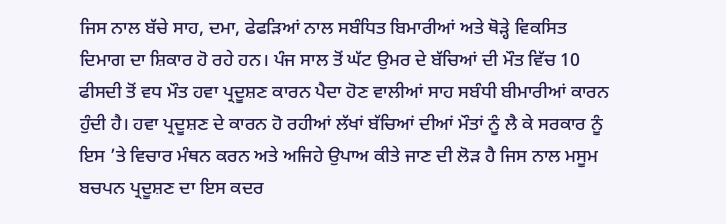ਜਿਸ ਨਾਲ ਬੱਚੇ ਸਾਹ, ਦਮਾ, ਫੇਫੜਿਆਂ ਨਾਲ ਸਬੰਧਿਤ ਬਿਮਾਰੀਆਂ ਅਤੇ ਥੋੜ੍ਹੇ ਵਿਕਸਿਤ ਦਿਮਾਗ ਦਾ ਸ਼ਿਕਾਰ ਹੋ ਰਹੇ ਹਨ। ਪੰਜ ਸਾਲ ਤੋਂ ਘੱਟ ਉਮਰ ਦੇ ਬੱਚਿਆਂ ਦੀ ਮੌਤ ਵਿੱਚ 10 ਫੀਸਦੀ ਤੋਂ ਵਧ ਮੌਤ ਹਵਾ ਪ੍ਰਦੂਸ਼ਣ ਕਾਰਨ ਪੈਦਾ ਹੋਣ ਵਾਲੀਆਂ ਸਾਹ ਸਬੰਧੀ ਬੀਮਾਰੀਆਂ ਕਾਰਨ ਹੁੰਦੀ ਹੈ। ਹਵਾ ਪ੍ਰਦੂਸ਼ਣ ਦੇ ਕਾਰਨ ਹੋ ਰਹੀਆਂ ਲੱਖਾਂ ਬੱਚਿਆਂ ਦੀਆਂ ਮੌਤਾਂ ਨੂੰ ਲੈ ਕੇ ਸਰਕਾਰ ਨੂੰ ਇਸ ’ਤੇ ਵਿਚਾਰ ਮੰਥਨ ਕਰਨ ਅਤੇ ਅਜਿਹੇ ਉਪਾਅ ਕੀਤੇ ਜਾਣ ਦੀ ਲੋੜ ਹੈ ਜਿਸ ਨਾਲ ਮਸੂਮ ਬਚਪਨ ਪ੍ਰਦੂਸ਼ਣ ਦਾ ਇਸ ਕਦਰ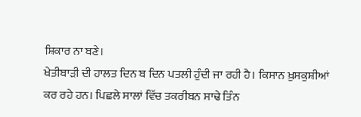ਸ਼ਿਕਾਰ ਨਾ ਬਣੇ।
ਖੇਤੀਬਾੜੀ ਦੀ ਹਾਲਤ ਦਿਨ ਬ ਦਿਨ ਪਤਲੀ ਹੁੰਦੀ ਜਾ ਰਹੀ ਹੈ। ਕਿਸਾਨ ਖ਼ੁਸਕੁਸ਼ੀਆਂ ਕਰ ਰਹੇ ਹਨ। ਪਿਛਲੇ ਸਾਲਾਂ ਵਿੱਚ ਤਕਰੀਬਨ ਸਾਢੇ ਤਿੰਨ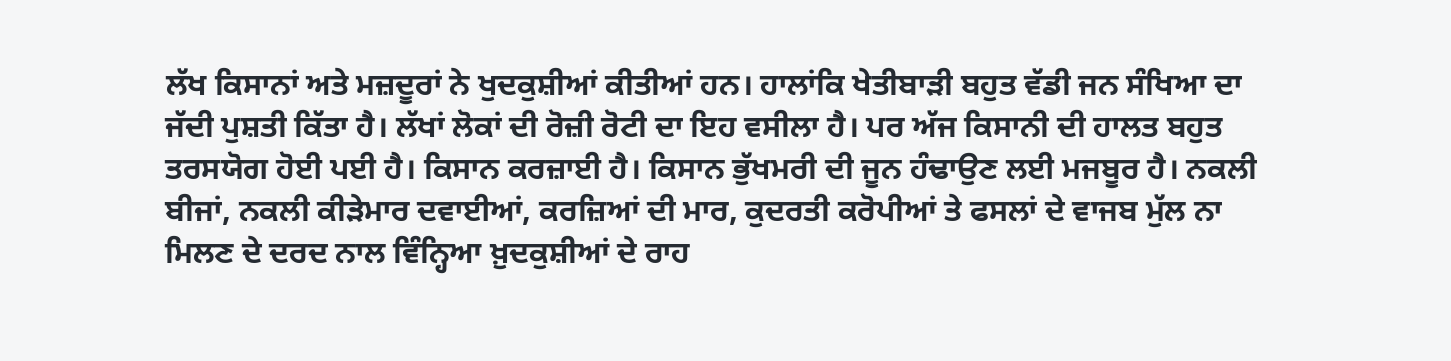ਲੱਖ ਕਿਸਾਨਾਂ ਅਤੇ ਮਜ਼ਦੂਰਾਂ ਨੇ ਖੁਦਕੁਸ਼ੀਆਂ ਕੀਤੀਆਂ ਹਨ। ਹਾਲਾਂਕਿ ਖੇਤੀਬਾੜੀ ਬਹੁਤ ਵੱਡੀ ਜਨ ਸੰਖਿਆ ਦਾ ਜੱਦੀ ਪੁਸ਼ਤੀ ਕਿੱਤਾ ਹੈ। ਲੱਖਾਂ ਲੋਕਾਂ ਦੀ ਰੋਜ਼ੀ ਰੋਟੀ ਦਾ ਇਹ ਵਸੀਲਾ ਹੈ। ਪਰ ਅੱਜ ਕਿਸਾਨੀ ਦੀ ਹਾਲਤ ਬਹੁਤ ਤਰਸਯੋਗ ਹੋਈ ਪਈ ਹੈ। ਕਿਸਾਨ ਕਰਜ਼ਾਈ ਹੈ। ਕਿਸਾਨ ਭੁੱਖਮਰੀ ਦੀ ਜੂਨ ਹੰਢਾਉਣ ਲਈ ਮਜਬੂਰ ਹੈ। ਨਕਲੀ ਬੀਜਾਂ, ਨਕਲੀ ਕੀੜੇਮਾਰ ਦਵਾਈਆਂ, ਕਰਜ਼ਿਆਂ ਦੀ ਮਾਰ, ਕੁਦਰਤੀ ਕਰੋਪੀਆਂ ਤੇ ਫਸਲਾਂ ਦੇ ਵਾਜਬ ਮੁੱਲ ਨਾ ਮਿਲਣ ਦੇ ਦਰਦ ਨਾਲ ਵਿੰਨ੍ਹਿਆ ਖ਼ੁਦਕੁਸ਼ੀਆਂ ਦੇ ਰਾਹ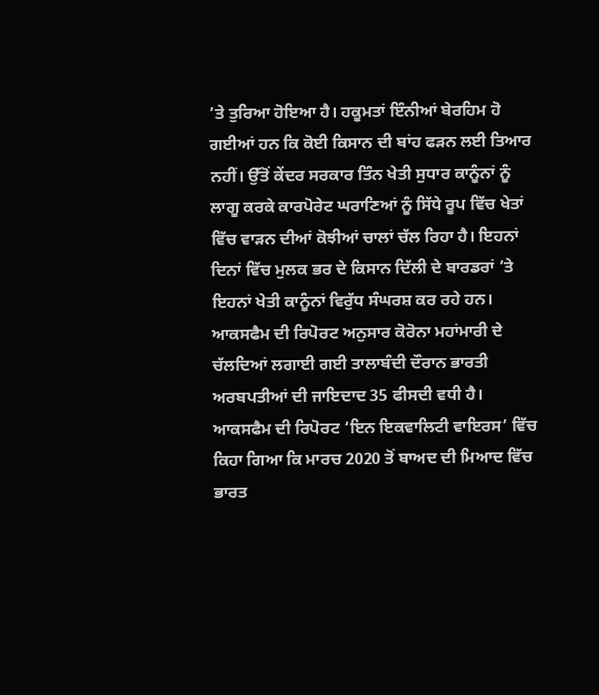’ਤੇ ਤੁਰਿਆ ਹੋਇਆ ਹੈ। ਹਕੂਮਤਾਂ ਇੰਨੀਆਂ ਬੇਰਹਿਮ ਹੋ ਗਈਆਂ ਹਨ ਕਿ ਕੋਈ ਕਿਸਾਨ ਦੀ ਬਾਂਹ ਫੜਨ ਲਈ ਤਿਆਰ ਨਹੀਂ। ਉੱਤੋਂ ਕੇਂਦਰ ਸਰਕਾਰ ਤਿੰਨ ਖੇਤੀ ਸੁਧਾਰ ਕਾਨੂੰਨਾਂ ਨੂੰ ਲਾਗੂ ਕਰਕੇ ਕਾਰਪੋਰੇਟ ਘਰਾਣਿਆਂ ਨੂੰ ਸਿੱਧੇ ਰੂਪ ਵਿੱਚ ਖੇਤਾਂ ਵਿੱਚ ਵਾੜਨ ਦੀਆਂ ਕੋਝੀਆਂ ਚਾਲਾਂ ਚੱਲ ਰਿਹਾ ਹੈ। ਇਹਨਾਂ ਦਿਨਾਂ ਵਿੱਚ ਮੁਲਕ ਭਰ ਦੇ ਕਿਸਾਨ ਦਿੱਲੀ ਦੇ ਬਾਰਡਰਾਂ ’ਤੇ ਇਹਨਾਂ ਖੇਤੀ ਕਾਨੂੰਨਾਂ ਵਿਰੁੱਧ ਸੰਘਰਸ਼ ਕਰ ਰਹੇ ਹਨ।
ਆਕਸਫੈਮ ਦੀ ਰਿਪੋਰਟ ਅਨੁਸਾਰ ਕੋਰੋਨਾ ਮਹਾਂਮਾਰੀ ਦੇ ਚੱਲਦਿਆਂ ਲਗਾਈ ਗਈ ਤਾਲਾਬੰਦੀ ਦੌਰਾਨ ਭਾਰਤੀ ਅਰਬਪਤੀਆਂ ਦੀ ਜਾਇਦਾਦ 35 ਫੀਸਦੀ ਵਧੀ ਹੈ। ਆਕਸਫੈਮ ਦੀ ਰਿਪੋਰਟ ‘ਇਨ ਇਕਵਾਲਿਟੀ ਵਾਇਰਸ’ ਵਿੱਚ ਕਿਹਾ ਗਿਆ ਕਿ ਮਾਰਚ 2020 ਤੋਂ ਬਾਅਦ ਦੀ ਮਿਆਦ ਵਿੱਚ ਭਾਰਤ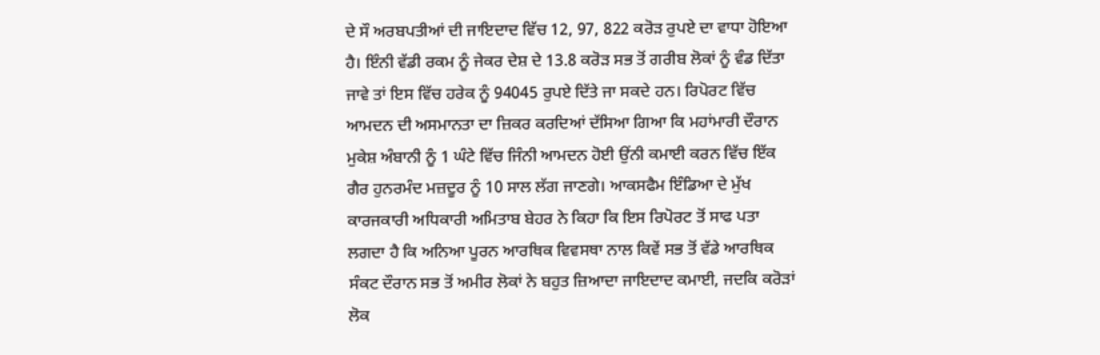ਦੇ ਸੌ ਅਰਬਪਤੀਆਂ ਦੀ ਜਾਇਦਾਦ ਵਿੱਚ 12, 97, 822 ਕਰੋੜ ਰੁਪਏ ਦਾ ਵਾਧਾ ਹੋਇਆ ਹੈ। ਇੰਨੀ ਵੱਡੀ ਰਕਮ ਨੂੰ ਜੇਕਰ ਦੇਸ਼ ਦੇ 13.8 ਕਰੋੜ ਸਭ ਤੋਂ ਗਰੀਬ ਲੋਕਾਂ ਨੂੰ ਵੰਡ ਦਿੱਤਾ ਜਾਵੇ ਤਾਂ ਇਸ ਵਿੱਚ ਹਰੇਕ ਨੂੰ 94045 ਰੁਪਏ ਦਿੱਤੇ ਜਾ ਸਕਦੇ ਹਨ। ਰਿਪੋਰਟ ਵਿੱਚ ਆਮਦਨ ਦੀ ਅਸਮਾਨਤਾ ਦਾ ਜ਼ਿਕਰ ਕਰਦਿਆਂ ਦੱਸਿਆ ਗਿਆ ਕਿ ਮਹਾਂਮਾਰੀ ਦੌਰਾਨ ਮੁਕੇਸ਼ ਅੰਬਾਨੀ ਨੂੰ 1 ਘੰਟੇ ਵਿੱਚ ਜਿੰਨੀ ਆਮਦਨ ਹੋਈ ਉਂਨੀ ਕਮਾਈ ਕਰਨ ਵਿੱਚ ਇੱਕ ਗੈਰ ਹੁਨਰਮੰਦ ਮਜ਼ਦੂਰ ਨੂੰ 10 ਸਾਲ ਲੱਗ ਜਾਣਗੇ। ਆਕਸਫੈਮ ਇੰਡਿਆ ਦੇ ਮੁੱਖ ਕਾਰਜਕਾਰੀ ਅਧਿਕਾਰੀ ਅਮਿਤਾਬ ਬੇਹਰ ਨੇ ਕਿਹਾ ਕਿ ਇਸ ਰਿਪੋਰਟ ਤੋਂ ਸਾਫ ਪਤਾ ਲਗਦਾ ਹੈ ਕਿ ਅਨਿਆ ਪੂਰਨ ਆਰਥਿਕ ਵਿਵਸਥਾ ਨਾਲ ਕਿਵੇਂ ਸਭ ਤੋਂ ਵੱਡੇ ਆਰਥਿਕ ਸੰਕਟ ਦੌਰਾਨ ਸਭ ਤੋਂ ਅਮੀਰ ਲੋਕਾਂ ਨੇ ਬਹੁਤ ਜ਼ਿਆਦਾ ਜਾਇਦਾਦ ਕਮਾਈ, ਜਦਕਿ ਕਰੋੜਾਂ ਲੋਕ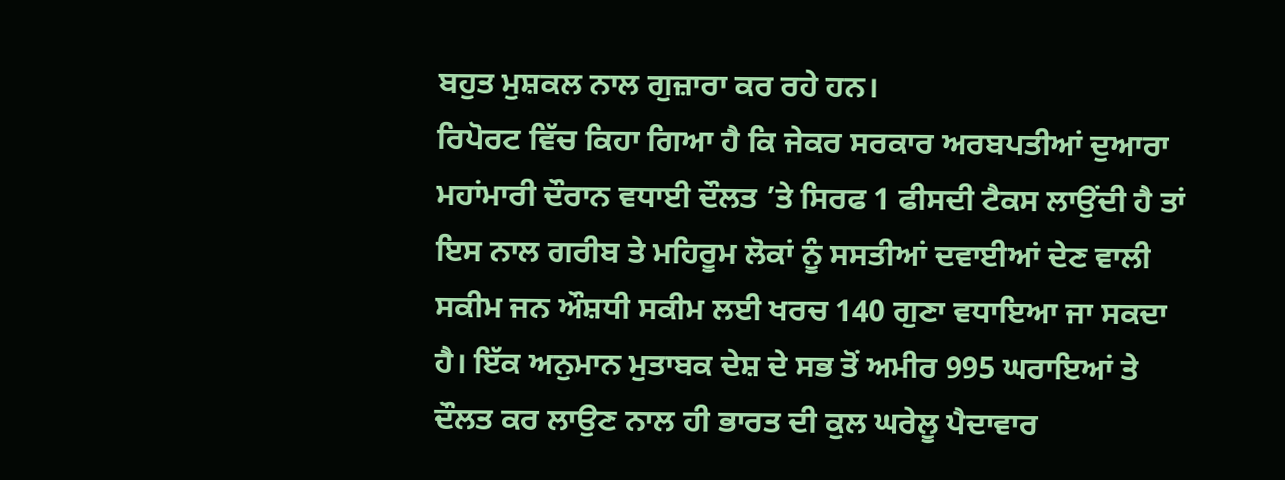ਬਹੁਤ ਮੁਸ਼ਕਲ ਨਾਲ ਗੁਜ਼ਾਰਾ ਕਰ ਰਹੇ ਹਨ।
ਰਿਪੋਰਟ ਵਿੱਚ ਕਿਹਾ ਗਿਆ ਹੈ ਕਿ ਜੇਕਰ ਸਰਕਾਰ ਅਰਬਪਤੀਆਂ ਦੁਆਰਾ ਮਹਾਂਮਾਰੀ ਦੌਰਾਨ ਵਧਾਈ ਦੌਲਤ ’ਤੇ ਸਿਰਫ 1 ਫੀਸਦੀ ਟੈਕਸ ਲਾਉਂਦੀ ਹੈ ਤਾਂ ਇਸ ਨਾਲ ਗਰੀਬ ਤੇ ਮਹਿਰੂਮ ਲੋਕਾਂ ਨੂੰ ਸਸਤੀਆਂ ਦਵਾਈਆਂ ਦੇਣ ਵਾਲੀ ਸਕੀਮ ਜਨ ਔਸ਼ਧੀ ਸਕੀਮ ਲਈ ਖਰਚ 140 ਗੁਣਾ ਵਧਾਇਆ ਜਾ ਸਕਦਾ ਹੈ। ਇੱਕ ਅਨੁਮਾਨ ਮੁਤਾਬਕ ਦੇਸ਼ ਦੇ ਸਭ ਤੋਂ ਅਮੀਰ 995 ਘਰਾਇਆਂ ਤੇ ਦੌਲਤ ਕਰ ਲਾਉਣ ਨਾਲ ਹੀ ਭਾਰਤ ਦੀ ਕੁਲ ਘਰੇਲੂ ਪੈਦਾਵਾਰ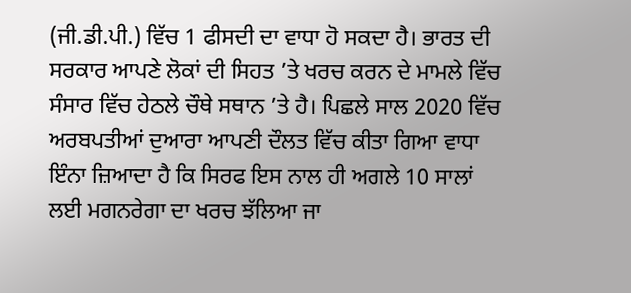(ਜੀ.ਡੀ.ਪੀ.) ਵਿੱਚ 1 ਫੀਸਦੀ ਦਾ ਵਾਧਾ ਹੋ ਸਕਦਾ ਹੈ। ਭਾਰਤ ਦੀ ਸਰਕਾਰ ਆਪਣੇ ਲੋਕਾਂ ਦੀ ਸਿਹਤ ’ਤੇ ਖਰਚ ਕਰਨ ਦੇ ਮਾਮਲੇ ਵਿੱਚ ਸੰਸਾਰ ਵਿੱਚ ਹੇਠਲੇ ਚੌਥੇ ਸਥਾਨ ’ਤੇ ਹੈ। ਪਿਛਲੇ ਸਾਲ 2020 ਵਿੱਚ ਅਰਬਪਤੀਆਂ ਦੁਆਰਾ ਆਪਣੀ ਦੌਲਤ ਵਿੱਚ ਕੀਤਾ ਗਿਆ ਵਾਧਾ ਇੰਨਾ ਜ਼ਿਆਦਾ ਹੈ ਕਿ ਸਿਰਫ ਇਸ ਨਾਲ ਹੀ ਅਗਲੇ 10 ਸਾਲਾਂ ਲਈ ਮਗਨਰੇਗਾ ਦਾ ਖਰਚ ਝੱਲਿਆ ਜਾ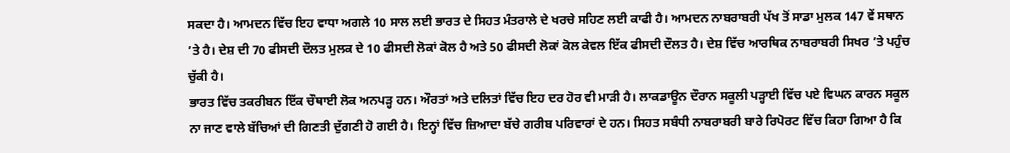ਸਕਦਾ ਹੈ। ਆਮਦਨ ਵਿੱਚ ਇਹ ਵਾਧਾ ਅਗਲੇ 10 ਸਾਲ ਲਈ ਭਾਰਤ ਦੇ ਸਿਹਤ ਮੰਤਰਾਲੇ ਦੇ ਖਰਚੇ ਸਹਿਣ ਲਈ ਕਾਫੀ ਹੈ। ਆਮਦਨ ਨਾਬਰਾਬਰੀ ਪੱਖ ਤੋਂ ਸਾਡਾ ਮੁਲਕ 147 ਵੇਂ ਸਥਾਨ ’ਤੇ ਹੈ। ਦੇਸ਼ ਦੀ 70 ਫੀਸਦੀ ਦੌਲਤ ਮੁਲਕ ਦੇ 10 ਫੀਸਦੀ ਲੋਕਾਂ ਕੋਲ ਹੈ ਅਤੇ 50 ਫੀਸਦੀ ਲੋਕਾਂ ਕੋਲ ਕੇਵਲ ਇੱਕ ਫੀਸਦੀ ਦੌਲਤ ਹੈ। ਦੇਸ਼ ਵਿੱਚ ਆਰਥਿਕ ਨਾਬਰਾਬਰੀ ਸਿਖਰ ’ਤੇ ਪਹੁੰਚ ਚੁੱਕੀ ਹੈ।
ਭਾਰਤ ਵਿੱਚ ਤਕਰੀਬਨ ਇੱਕ ਚੌਥਾਈ ਲੋਕ ਅਨਪੜ੍ਹ ਹਨ। ਔਰਤਾਂ ਅਤੇ ਦਲਿਤਾਂ ਵਿੱਚ ਇਹ ਦਰ ਹੋਰ ਵੀ ਮਾੜੀ ਹੈ। ਲਾਕਡਾਊਨ ਦੌਰਾਨ ਸਕੂਲੀ ਪੜ੍ਹਾਈ ਵਿੱਚ ਪਏ ਵਿਘਨ ਕਾਰਨ ਸਕੂਲ ਨਾ ਜਾਣ ਵਾਲੇ ਬੱਚਿਆਂ ਦੀ ਗਿਣਤੀ ਦੁੱਗਣੀ ਹੋ ਗਈ ਹੈ। ਇਨ੍ਹਾਂ ਵਿੱਚ ਜ਼ਿਆਦਾ ਬੱਚੇ ਗਰੀਬ ਪਰਿਵਾਰਾਂ ਦੇ ਹਨ। ਸਿਹਤ ਸਬੰਧੀ ਨਾਬਰਾਬਰੀ ਬਾਰੇ ਰਿਪੋਰਟ ਵਿੱਚ ਕਿਹਾ ਗਿਆ ਹੈ ਕਿ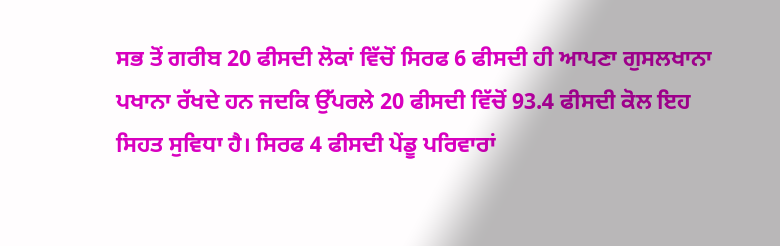ਸਭ ਤੋਂ ਗਰੀਬ 20 ਫੀਸਦੀ ਲੋਕਾਂ ਵਿੱਚੋਂ ਸਿਰਫ 6 ਫੀਸਦੀ ਹੀ ਆਪਣਾ ਗੁਸਲਖਾਨਾ ਪਖਾਨਾ ਰੱਖਦੇ ਹਨ ਜਦਕਿ ਉੱਪਰਲੇ 20 ਫੀਸਦੀ ਵਿੱਚੋਂ 93.4 ਫੀਸਦੀ ਕੋਲ ਇਹ ਸਿਹਤ ਸੁਵਿਧਾ ਹੈ। ਸਿਰਫ 4 ਫੀਸਦੀ ਪੇਂਡੂ ਪਰਿਵਾਰਾਂ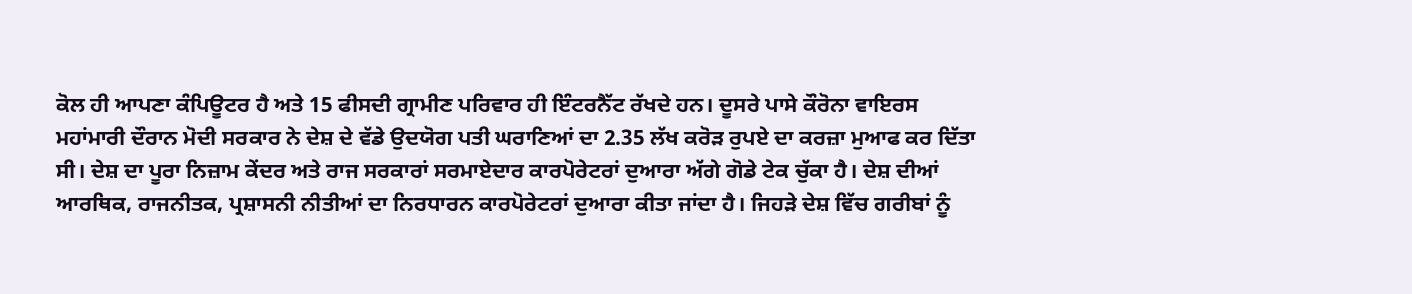ਕੋਲ ਹੀ ਆਪਣਾ ਕੰਪਿਊਟਰ ਹੈ ਅਤੇ 15 ਫੀਸਦੀ ਗ੍ਰਾਮੀਣ ਪਰਿਵਾਰ ਹੀ ਇੰਟਰਨੈੱਟ ਰੱਖਦੇ ਹਨ। ਦੂਸਰੇ ਪਾਸੇ ਕੌਰੋਨਾ ਵਾਇਰਸ ਮਹਾਂਮਾਰੀ ਦੌਰਾਨ ਮੋਦੀ ਸਰਕਾਰ ਨੇ ਦੇਸ਼ ਦੇ ਵੱਡੇ ਉਦਯੋਗ ਪਤੀ ਘਰਾਣਿਆਂ ਦਾ 2.35 ਲੱਖ ਕਰੋੜ ਰੁਪਏ ਦਾ ਕਰਜ਼ਾ ਮੁਆਫ ਕਰ ਦਿੱਤਾ ਸੀ। ਦੇਸ਼ ਦਾ ਪੂਰਾ ਨਿਜ਼ਾਮ ਕੇਂਦਰ ਅਤੇ ਰਾਜ ਸਰਕਾਰਾਂ ਸਰਮਾਏਦਾਰ ਕਾਰਪੋਰੇਟਰਾਂ ਦੁਆਰਾ ਅੱਗੇ ਗੋਡੇ ਟੇਕ ਚੁੱਕਾ ਹੈ। ਦੇਸ਼ ਦੀਆਂ ਆਰਥਿਕ, ਰਾਜਨੀਤਕ, ਪ੍ਰਸ਼ਾਸਨੀ ਨੀਤੀਆਂ ਦਾ ਨਿਰਧਾਰਨ ਕਾਰਪੋਰੇਟਰਾਂ ਦੁਆਰਾ ਕੀਤਾ ਜਾਂਦਾ ਹੈ। ਜਿਹੜੇ ਦੇਸ਼ ਵਿੱਚ ਗਰੀਬਾਂ ਨੂੰ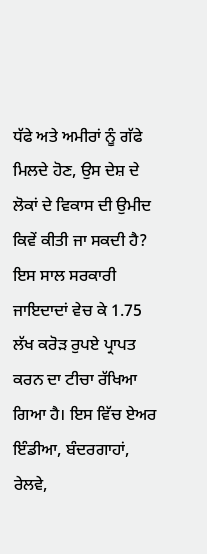ਧੱਫੇ ਅਤੇ ਅਮੀਰਾਂ ਨੂੰ ਗੱਫੇ ਮਿਲਦੇ ਹੋਣ, ਉਸ ਦੇਸ਼ ਦੇ ਲੋਕਾਂ ਦੇ ਵਿਕਾਸ ਦੀ ਉਮੀਦ ਕਿਵੇਂ ਕੀਤੀ ਜਾ ਸਕਦੀ ਹੈ?
ਇਸ ਸਾਲ ਸਰਕਾਰੀ ਜਾਇਦਾਦਾਂ ਵੇਚ ਕੇ 1.75 ਲੱਖ ਕਰੋੜ ਰੁਪਏ ਪ੍ਰਾਪਤ ਕਰਨ ਦਾ ਟੀਚਾ ਰੱਖਿਆ ਗਿਆ ਹੈ। ਇਸ ਵਿੱਚ ਏਅਰ ਇੰਡੀਆ, ਬੰਦਰਗਾਹਾਂ, ਰੇਲਵੇ,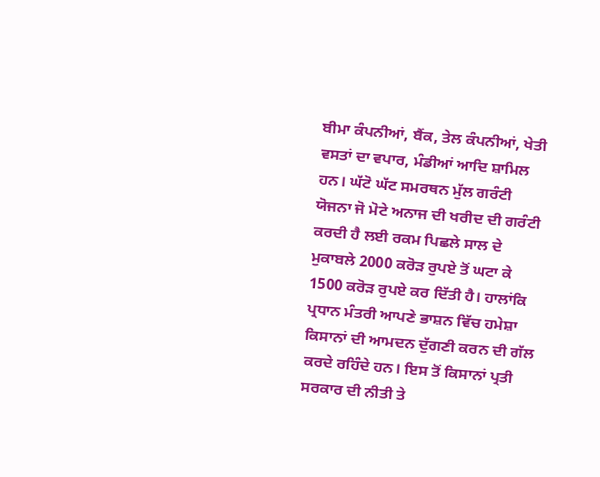ਬੀਮਾ ਕੰਪਨੀਆਂ, ਬੈਂਕ, ਤੇਲ ਕੰਪਨੀਆਂ, ਖੇਤੀ ਵਸਤਾਂ ਦਾ ਵਪਾਰ, ਮੰਡੀਆਂ ਆਦਿ ਸ਼ਾਮਿਲ ਹਨ। ਘੱਟੋ ਘੱਟ ਸਮਰਥਨ ਮੁੱਲ ਗਰੰਟੀ ਯੋਜਨਾ ਜੋ ਮੋਟੇ ਅਨਾਜ ਦੀ ਖਰੀਦ ਦੀ ਗਰੰਟੀ ਕਰਦੀ ਹੈ ਲਈ ਰਕਮ ਪਿਛਲੇ ਸਾਲ ਦੇ ਮੁਕਾਬਲੇ 2000 ਕਰੋੜ ਰੁਪਏ ਤੋਂ ਘਟਾ ਕੇ 1500 ਕਰੋੜ ਰੁਪਏ ਕਰ ਦਿੱਤੀ ਹੈ। ਹਾਲਾਂਕਿ ਪ੍ਰਧਾਨ ਮੰਤਰੀ ਆਪਣੇ ਭਾਸ਼ਨ ਵਿੱਚ ਹਮੇਸ਼ਾ ਕਿਸਾਨਾਂ ਦੀ ਆਮਦਨ ਦੁੱਗਣੀ ਕਰਨ ਦੀ ਗੱਲ ਕਰਦੇ ਰਹਿੰਦੇ ਹਨ। ਇਸ ਤੋਂ ਕਿਸਾਨਾਂ ਪ੍ਰਤੀ ਸਰਕਾਰ ਦੀ ਨੀਤੀ ਤੇ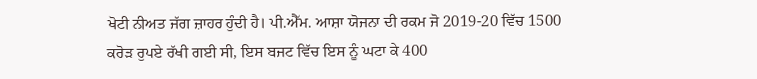ਖੋਟੀ ਨੀਅਤ ਜੱਗ ਜ਼ਾਹਰ ਹੁੰਦੀ ਹੈ। ਪੀ.ਐੱਮ. ਆਸ਼ਾ ਯੋਜਨਾ ਦੀ ਰਕਮ ਜੋ 2019-20 ਵਿੱਚ 1500 ਕਰੋੜ ਰੁਪਏ ਰੱਖੀ ਗਈ ਸੀ, ਇਸ ਬਜਟ ਵਿੱਚ ਇਸ ਨੂੰ ਘਟਾ ਕੇ 400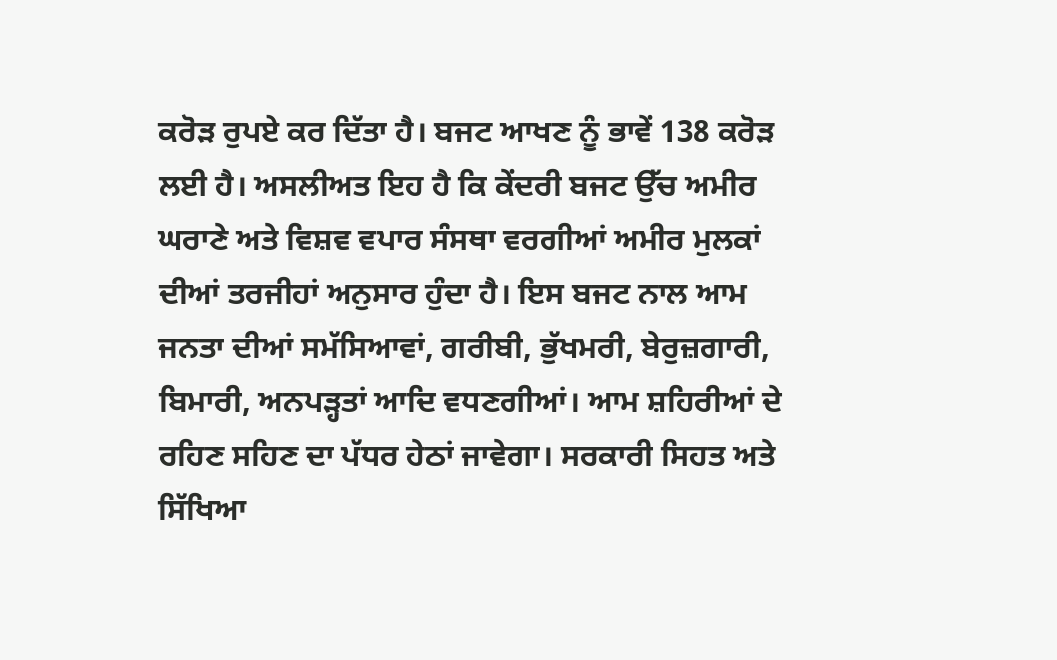ਕਰੋੜ ਰੁਪਏ ਕਰ ਦਿੱਤਾ ਹੈ। ਬਜਟ ਆਖਣ ਨੂੰ ਭਾਵੇਂ 138 ਕਰੋੜ ਲਈ ਹੈ। ਅਸਲੀਅਤ ਇਹ ਹੈ ਕਿ ਕੇਂਦਰੀ ਬਜਟ ਉੱਚ ਅਮੀਰ ਘਰਾਣੇ ਅਤੇ ਵਿਸ਼ਵ ਵਪਾਰ ਸੰਸਥਾ ਵਰਗੀਆਂ ਅਮੀਰ ਮੁਲਕਾਂ ਦੀਆਂ ਤਰਜੀਹਾਂ ਅਨੁਸਾਰ ਹੁੰਦਾ ਹੈ। ਇਸ ਬਜਟ ਨਾਲ ਆਮ ਜਨਤਾ ਦੀਆਂ ਸਮੱਸਿਆਵਾਂ, ਗਰੀਬੀ, ਭੁੱਖਮਰੀ, ਬੇਰੁਜ਼ਗਾਰੀ, ਬਿਮਾਰੀ, ਅਨਪੜ੍ਹਤਾਂ ਆਦਿ ਵਧਣਗੀਆਂ। ਆਮ ਸ਼ਹਿਰੀਆਂ ਦੇ ਰਹਿਣ ਸਹਿਣ ਦਾ ਪੱਧਰ ਹੇਠਾਂ ਜਾਵੇਗਾ। ਸਰਕਾਰੀ ਸਿਹਤ ਅਤੇ ਸਿੱਖਿਆ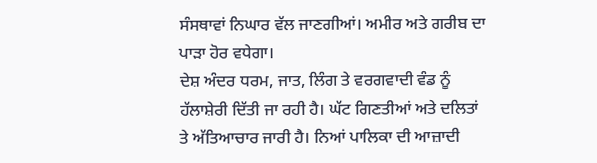ਸੰਸਥਾਵਾਂ ਨਿਘਾਰ ਵੱਲ ਜਾਣਗੀਆਂ। ਅਮੀਰ ਅਤੇ ਗਰੀਬ ਦਾ ਪਾੜਾ ਹੋਰ ਵਧੇਗਾ।
ਦੇਸ਼ ਅੰਦਰ ਧਰਮ, ਜਾਤ, ਲਿੰਗ ਤੇ ਵਰਗਵਾਦੀ ਵੰਡ ਨੂੰ ਹੱਲਾਸ਼ੇਰੀ ਦਿੱਤੀ ਜਾ ਰਹੀ ਹੈ। ਘੱਟ ਗਿਣਤੀਆਂ ਅਤੇ ਦਲਿਤਾਂ ਤੇ ਅੱਤਿਆਚਾਰ ਜਾਰੀ ਹੈ। ਨਿਆਂ ਪਾਲਿਕਾ ਦੀ ਆਜ਼ਾਦੀ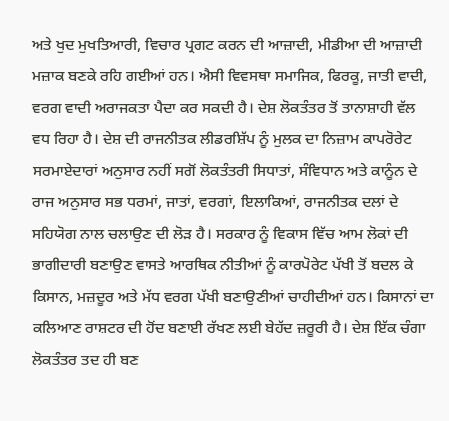ਅਤੇ ਖੁਦ ਮੁਖਤਿਆਰੀ, ਵਿਚਾਰ ਪ੍ਰਗਟ ਕਰਨ ਦੀ ਆਜ਼ਾਦੀ, ਮੀਡੀਆ ਦੀ ਆਜ਼ਾਦੀ ਮਜ਼ਾਕ ਬਣਕੇ ਰਹਿ ਗਈਆਂ ਹਨ। ਐਸੀ ਵਿਵਸਥਾ ਸਮਾਜਿਕ, ਫਿਰਕੂ, ਜਾਤੀ ਵਾਦੀ, ਵਰਗ ਵਾਦੀ ਅਰਾਜਕਤਾ ਪੈਦਾ ਕਰ ਸਕਦੀ ਹੈ। ਦੇਸ਼ ਲੋਕਤੰਤਰ ਤੋਂ ਤਾਨਾਸ਼ਾਹੀ ਵੱਲ ਵਧ ਰਿਹਾ ਹੈ। ਦੇਸ਼ ਦੀ ਰਾਜਨੀਤਕ ਲੀਡਰਸ਼ਿੱਪ ਨੂੰ ਮੁਲਕ ਦਾ ਨਿਜ਼ਾਮ ਕਾਪਰੋਰੇਟ ਸਰਮਾਏਦਾਰਾਂ ਅਨੁਸਾਰ ਨਹੀਂ ਸਗੋਂ ਲੋਕਤੰਤਰੀ ਸਿਧਾਤਾਂ, ਸੰਵਿਧਾਨ ਅਤੇ ਕਾਨੂੰਨ ਦੇ ਰਾਜ ਅਨੁਸਾਰ ਸਭ ਧਰਮਾਂ, ਜਾਤਾਂ, ਵਰਗਾਂ, ਇਲਾਕਿਆਂ, ਰਾਜਨੀਤਕ ਦਲਾਂ ਦੇ ਸਹਿਯੋਗ ਨਾਲ ਚਲਾਉਣ ਦੀ ਲੋੜ ਹੈ। ਸਰਕਾਰ ਨੂੰ ਵਿਕਾਸ ਵਿੱਚ ਆਮ ਲੋਕਾਂ ਦੀ ਭਾਗੀਦਾਰੀ ਬਣਾਉਣ ਵਾਸਤੇ ਆਰਥਿਕ ਨੀਤੀਆਂ ਨੂੰ ਕਾਰਪੋਰੇਟ ਪੱਖੀ ਤੋਂ ਬਦਲ ਕੇ ਕਿਸਾਨ, ਮਜ਼ਦੂਰ ਅਤੇ ਮੱਧ ਵਰਗ ਪੱਖੀ ਬਣਾਉਣੀਆਂ ਚਾਹੀਦੀਆਂ ਹਨ। ਕਿਸਾਨਾਂ ਦਾ ਕਲਿਆਣ ਰਾਸ਼ਟਰ ਦੀ ਹੋਂਦ ਬਣਾਈ ਰੱਖਣ ਲਈ ਬੇਹੱਦ ਜ਼ਰੂਰੀ ਹੈ। ਦੇਸ਼ ਇੱਕ ਚੰਗਾ ਲੋਕਤੰਤਰ ਤਦ ਹੀ ਬਣ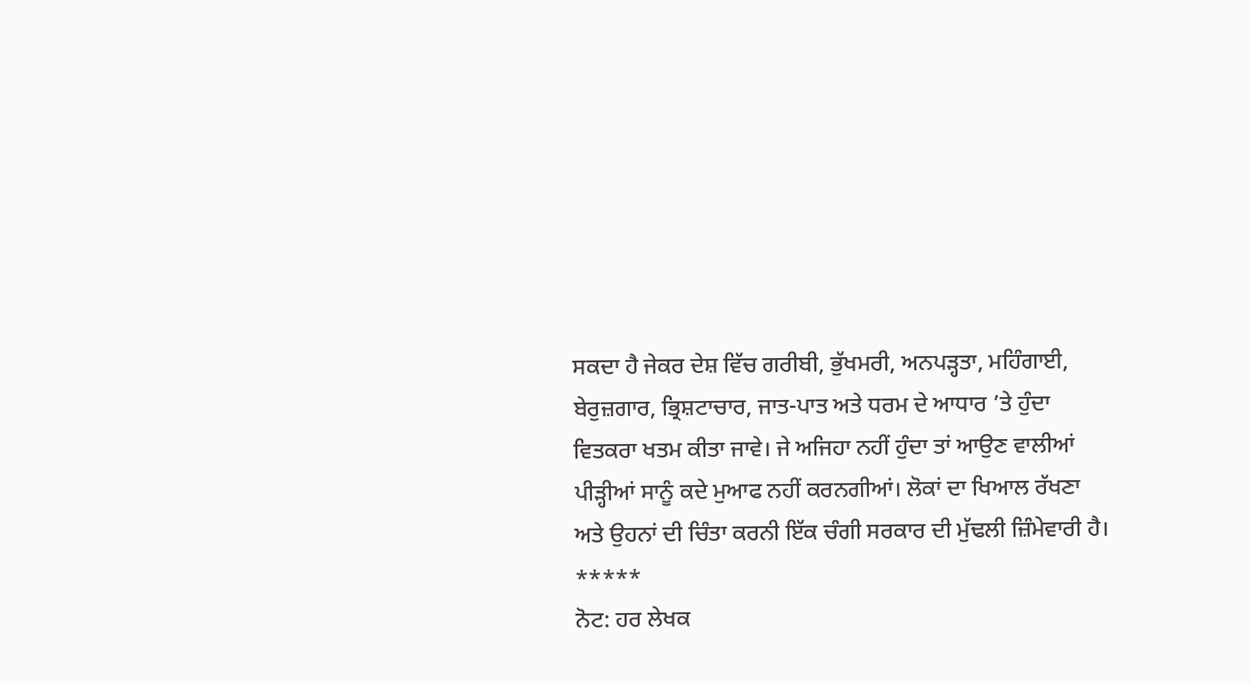ਸਕਦਾ ਹੈ ਜੇਕਰ ਦੇਸ਼ ਵਿੱਚ ਗਰੀਬੀ, ਭੁੱਖਮਰੀ, ਅਨਪੜ੍ਹਤਾ, ਮਹਿੰਗਾਈ, ਬੇਰੁਜ਼ਗਾਰ, ਭ੍ਰਿਸ਼ਟਾਚਾਰ, ਜਾਤ-ਪਾਤ ਅਤੇ ਧਰਮ ਦੇ ਆਧਾਰ ’ਤੇ ਹੁੰਦਾ ਵਿਤਕਰਾ ਖਤਮ ਕੀਤਾ ਜਾਵੇ। ਜੇ ਅਜਿਹਾ ਨਹੀਂ ਹੁੰਦਾ ਤਾਂ ਆਉਣ ਵਾਲੀਆਂ ਪੀੜ੍ਹੀਆਂ ਸਾਨੂੰ ਕਦੇ ਮੁਆਫ ਨਹੀਂ ਕਰਨਗੀਆਂ। ਲੋਕਾਂ ਦਾ ਖਿਆਲ ਰੱਖਣਾ ਅਤੇ ਉਹਨਾਂ ਦੀ ਚਿੰਤਾ ਕਰਨੀ ਇੱਕ ਚੰਗੀ ਸਰਕਾਰ ਦੀ ਮੁੱਢਲੀ ਜ਼ਿੰਮੇਵਾਰੀ ਹੈ।
*****
ਨੋਟ: ਹਰ ਲੇਖਕ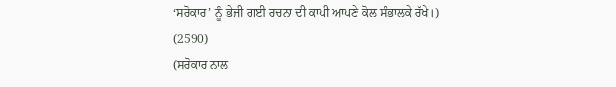‘ਸਰੋਕਾਰ’ ਨੂੰ ਭੇਜੀ ਗਈ ਰਚਨਾ ਦੀ ਕਾਪੀ ਆਪਣੇ ਕੋਲ ਸੰਭਾਲਕੇ ਰੱਖੇ।)
(2590)
(ਸਰੋਕਾਰ ਨਾਲ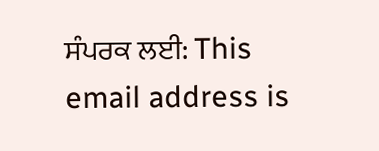ਸੰਪਰਕ ਲਈ: This email address is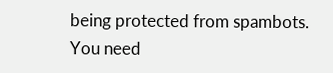being protected from spambots. You need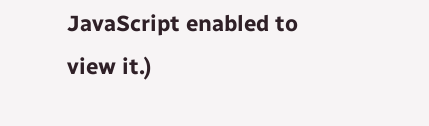JavaScript enabled to view it.)